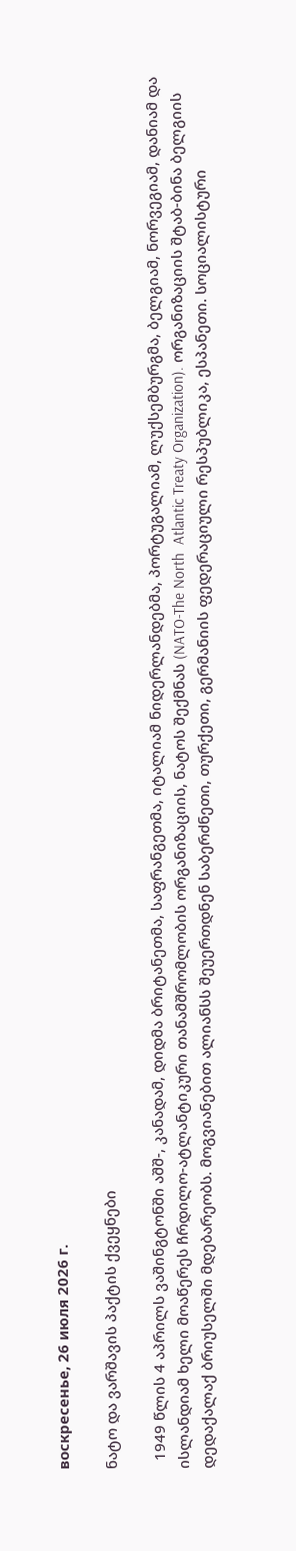воскресенье, 26 июля 2026 г.

ნატო და ვარშავის პაქტის ქვეყნები

  1949 წლის 4 აპრილს ვაშინგტონში აშშ-, კანადამ, დიდმა ბრიტანეთმა, საფრანგეთმა, იტალიამ ნიდერლანდებმა, პორტუგალიამ, ლუქსემბურგმა, ბელგიამ, ნორვეგიამ, დანიამ და ისლანდიამ ხელი მოაწერეს ჩრდილო-ატლანტიკური თანამშრომლობის ორგანიზაციის, ნატოს შექმნას (NATO-The North  Atlantic Treaty Organization). ორგანიზაციის შტაბ-ბინა ბელგიის დედაქალაქ ბრიუსელში მდებარეობს. მოგვიანებით ალიანსს შეუერთდნენ საბერძნეთი, თურქეთი, გერმანიის ფედერაციული რესპუბლიკა, ესპანეთი. სოციალისტური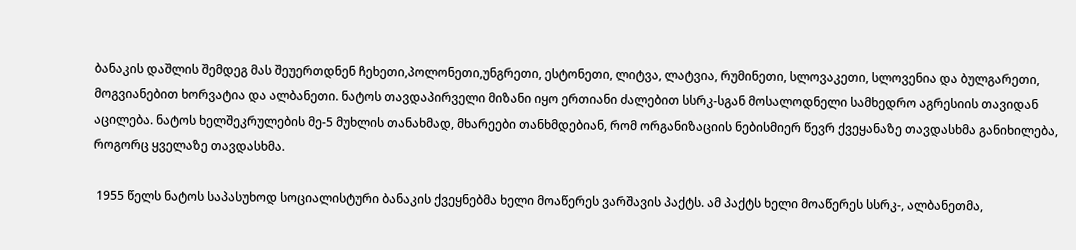ბანაკის დაშლის შემდეგ მას შეუერთდნენ ჩეხეთი,პოლონეთი,უნგრეთი, ესტონეთი, ლიტვა, ლატვია, რუმინეთი, სლოვაკეთი, სლოვენია და ბულგარეთი, მოგვიანებით ხორვატია და ალბანეთი. ნატოს თავდაპირველი მიზანი იყო ერთიანი ძალებით სსრკ-სგან მოსალოდნელი სამხედრო აგრესიის თავიდან აცილება. ნატოს ხელშეკრულების მე-5 მუხლის თანახმად, მხარეები თანხმდებიან, რომ ორგანიზაციის ნებისმიერ წევრ ქვეყანაზე თავდასხმა განიხილება, როგორც ყველაზე თავდასხმა.

 1955 წელს ნატოს საპასუხოდ სოციალისტური ბანაკის ქვეყნებმა ხელი მოაწერეს ვარშავის პაქტს. ამ პაქტს ხელი მოაწერეს სსრკ-, ალბანეთმა,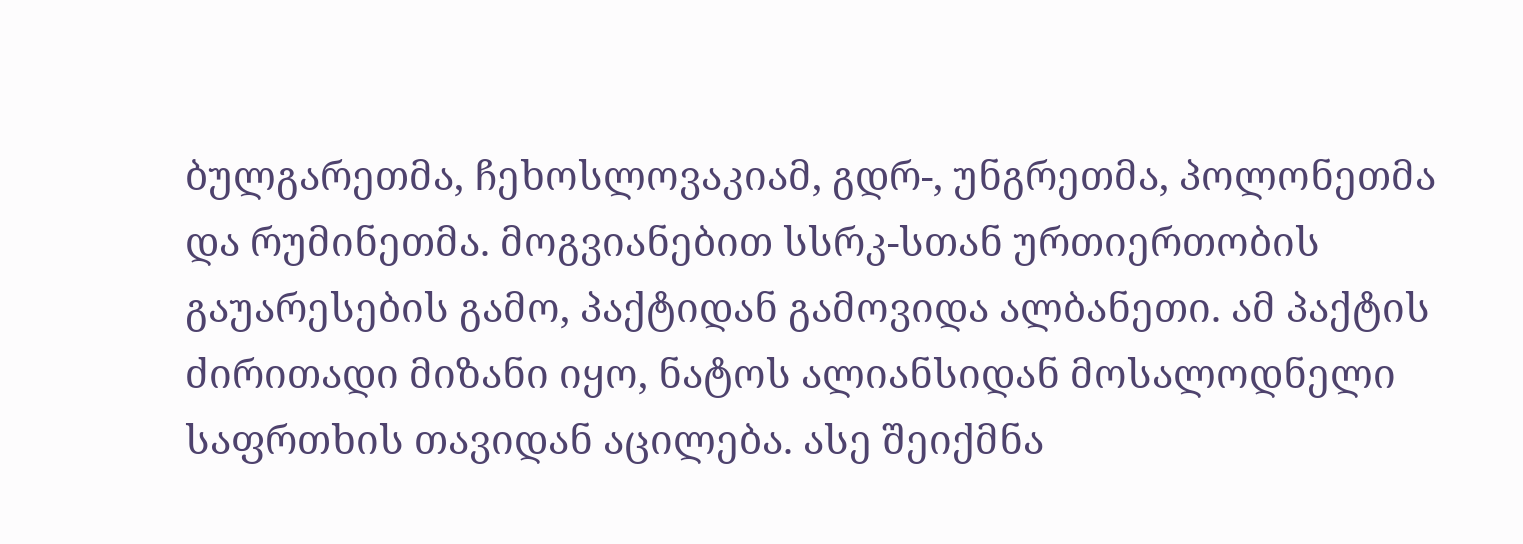ბულგარეთმა, ჩეხოსლოვაკიამ, გდრ-, უნგრეთმა, პოლონეთმა და რუმინეთმა. მოგვიანებით სსრკ-სთან ურთიერთობის გაუარესების გამო, პაქტიდან გამოვიდა ალბანეთი. ამ პაქტის ძირითადი მიზანი იყო, ნატოს ალიანსიდან მოსალოდნელი საფრთხის თავიდან აცილება. ასე შეიქმნა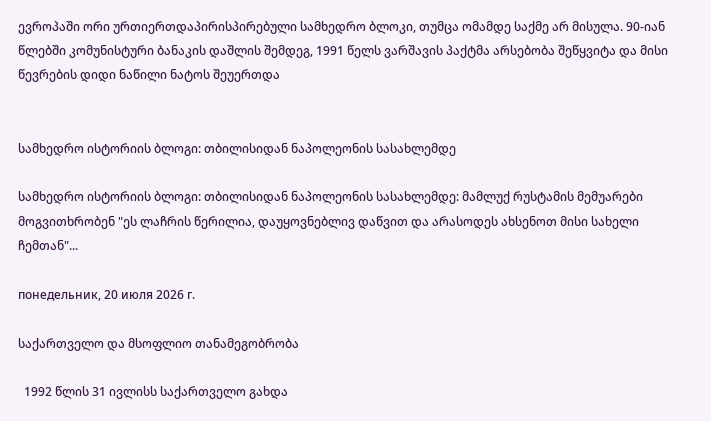ევროპაში ორი ურთიერთდაპირისპირებული სამხედრო ბლოკი, თუმცა ომამდე საქმე არ მისულა. 90-იან წლებში კომუნისტური ბანაკის დაშლის შემდეგ, 1991 წელს ვარშავის პაქტმა არსებობა შეწყვიტა და მისი წევრების დიდი ნაწილი ნატოს შეუერთდა


სამხედრო ისტორიის ბლოგი: თბილისიდან ნაპოლეონის სასახლემდე

სამხედრო ისტორიის ბლოგი: თბილისიდან ნაპოლეონის სასახლემდე: მამლუქ რუსტამის მემუარები მოგვითხრობენ "ეს ლაჩრის წერილია, დაუყოვნებლივ დაწვით და არასოდეს ახსენოთ მისი სახელი ჩემთან"...

понедельник, 20 июля 2026 г.

საქართველო და მსოფლიო თანამეგობრობა

  1992 წლის 31 ივლისს საქართველო გახდა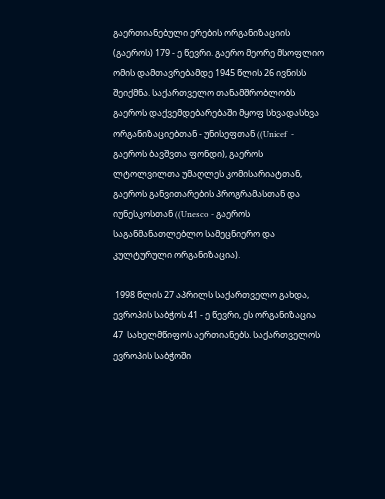გაერთიანებული ერების ორგანიზაციის (გაეროს) 179 - ე წევრი. გაერო მეორე მსოფლიო ომის დამთავრებამდე 1945 წლის 26 ივნისს შეიქმნა. საქართველო თანამშრობლობს გაეროს დაქვემდებარებაში მყოფ სხვადასხვა ორგანიზაციებთან - უნისეფთან ((Unicef  - გაეროს ბავშვთა ფონდი), გაეროს ლტოლვილთა უმაღლეს კომისარიატთან, გაეროს განვითარების პროგრამასთან და იუნესკოსთან ((Unesco - გაეროს საგანმანათლებლო სამეცნიერო და კულტურული ორგანიზაცია).

 1998 წლის 27 აპრილს საქართველო გახდა, ევროპის საბჭოს 41 - ე წევრი, ეს ორგანიზაცია 47  სახელმწიფოს აერთიანებს. საქართველოს ევროპის საბჭოში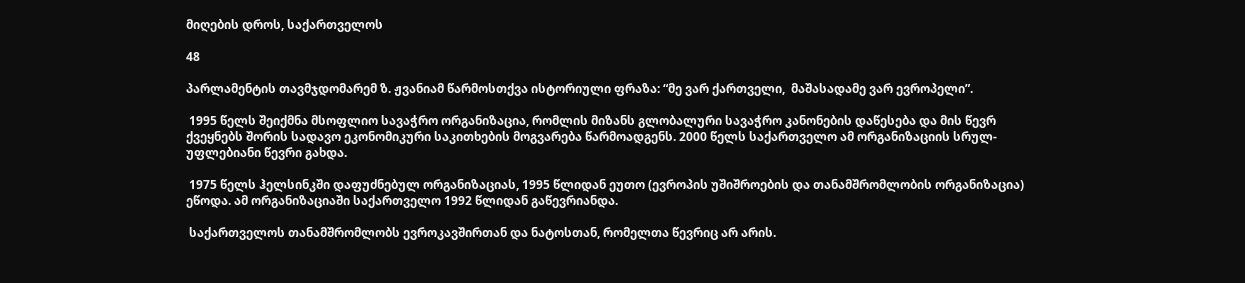მიღების დროს, საქართველოს

48

პარლამენტის თავმჯდომარემ ზ. ჟვანიამ წარმოსთქვა ისტორიული ფრაზა: “მე ვარ ქართველი,  მაშასადამე ვარ ევროპელი”.

 1995 წელს შეიქმნა მსოფლიო სავაჭრო ორგანიზაცია, რომლის მიზანს გლობალური სავაჭრო კანონების დაწესება და მის წევრ ქვეყნებს შორის სადავო ეკონომიკური საკითხების მოგვარება წარმოადგენს. 2000 წელს საქართველო ამ ორგანიზაციის სრულ-უფლებიანი წევრი გახდა.

 1975 წელს ჰელსინკში დაფუძნებულ ორგანიზაციას, 1995 წლიდან ეუთო (ევროპის უშიშროების და თანამშრომლობის ორგანიზაცია) ეწოდა. ამ ორგანიზაციაში საქართველო 1992 წლიდან გაწევრიანდა.

 საქართველოს თანამშრომლობს ევროკავშირთან და ნატოსთან, რომელთა წევრიც არ არის.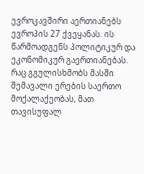ევროკავშირი აერთიანებს ევროპის 27 ქვეყანას. ის წარმოადგენს პოლიტიკურ და ეკონომიკურ გაერთიანებას. რაც გგულისხმობს მასში შემავალი ერების საერთო მოქალაქეობას, მათ თავისუფალ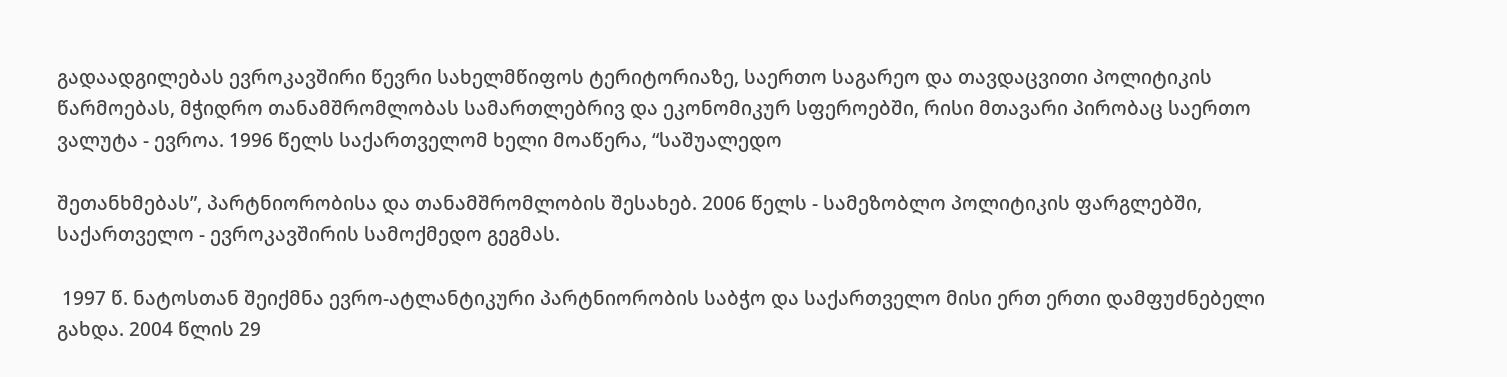გადაადგილებას ევროკავშირი წევრი სახელმწიფოს ტერიტორიაზე, საერთო საგარეო და თავდაცვითი პოლიტიკის წარმოებას, მჭიდრო თანამშრომლობას სამართლებრივ და ეკონომიკურ სფეროებში, რისი მთავარი პირობაც საერთო ვალუტა - ევროა. 1996 წელს საქართველომ ხელი მოაწერა, “საშუალედო

შეთანხმებას”, პარტნიორობისა და თანამშრომლობის შესახებ. 2006 წელს - სამეზობლო პოლიტიკის ფარგლებში, საქართველო - ევროკავშირის სამოქმედო გეგმას.

 1997 წ. ნატოსთან შეიქმნა ევრო-ატლანტიკური პარტნიორობის საბჭო და საქართველო მისი ერთ ერთი დამფუძნებელი გახდა. 2004 წლის 29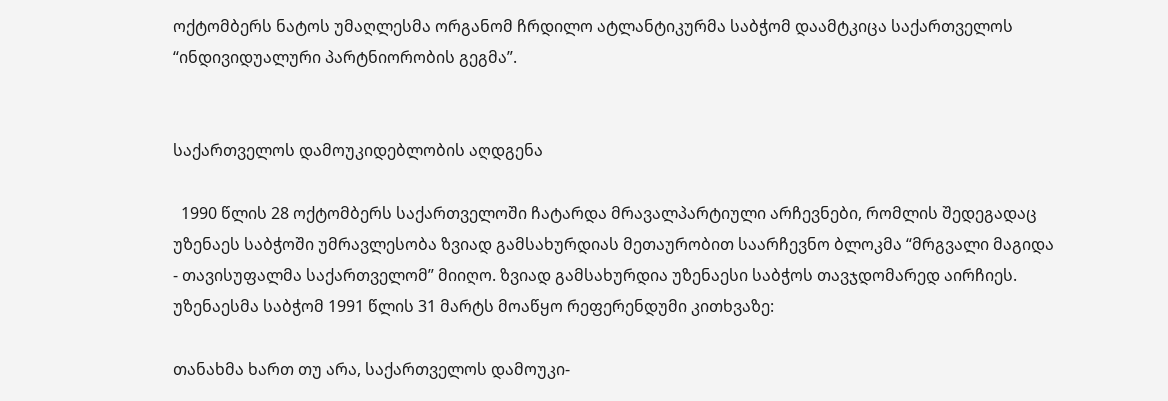ოქტომბერს ნატოს უმაღლესმა ორგანომ ჩრდილო ატლანტიკურმა საბჭომ დაამტკიცა საქართველოს “ინდივიდუალური პარტნიორობის გეგმა”.


საქართველოს დამოუკიდებლობის აღდგენა

  1990 წლის 28 ოქტომბერს საქართველოში ჩატარდა მრავალპარტიული არჩევნები, რომლის შედეგადაც უზენაეს საბჭოში უმრავლესობა ზვიად გამსახურდიას მეთაურობით საარჩევნო ბლოკმა “მრგვალი მაგიდა - თავისუფალმა საქართველომ” მიიღო. ზვიად გამსახურდია უზენაესი საბჭოს თავჯდომარედ აირჩიეს. უზენაესმა საბჭომ 1991 წლის 31 მარტს მოაწყო რეფერენდუმი კითხვაზე:

თანახმა ხართ თუ არა, საქართველოს დამოუკი-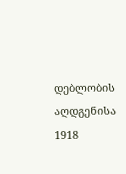დებლობის აღდგენისა 1918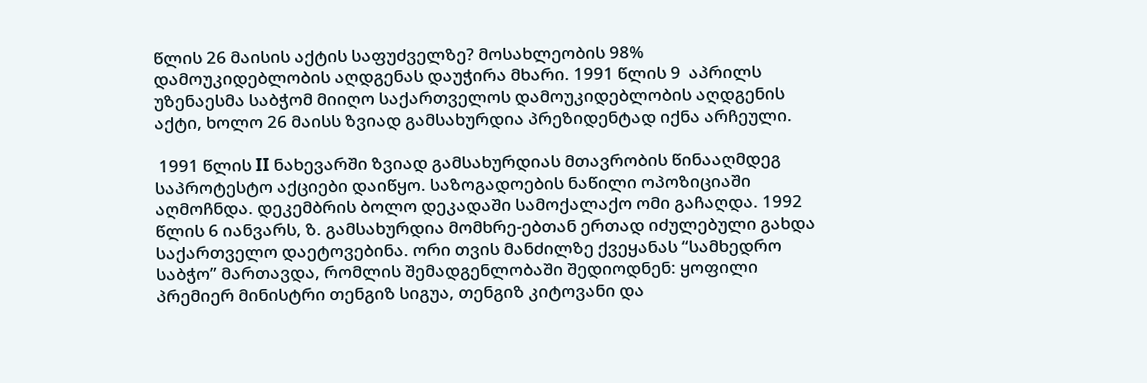წლის 26 მაისის აქტის საფუძველზე? მოსახლეობის 98% დამოუკიდებლობის აღდგენას დაუჭირა მხარი. 1991 წლის 9  აპრილს უზენაესმა საბჭომ მიიღო საქართველოს დამოუკიდებლობის აღდგენის აქტი, ხოლო 26 მაისს ზვიად გამსახურდია პრეზიდენტად იქნა არჩეული.

 1991 წლის II ნახევარში ზვიად გამსახურდიას მთავრობის წინააღმდეგ საპროტესტო აქციები დაიწყო. საზოგადოების ნაწილი ოპოზიციაში აღმოჩნდა. დეკემბრის ბოლო დეკადაში სამოქალაქო ომი გაჩაღდა. 1992 წლის 6 იანვარს, ზ. გამსახურდია მომხრე-ებთან ერთად იძულებული გახდა საქართველო დაეტოვებინა. ორი თვის მანძილზე ქვეყანას “სამხედრო საბჭო” მართავდა, რომლის შემადგენლობაში შედიოდნენ: ყოფილი პრემიერ მინისტრი თენგიზ სიგუა, თენგიზ კიტოვანი და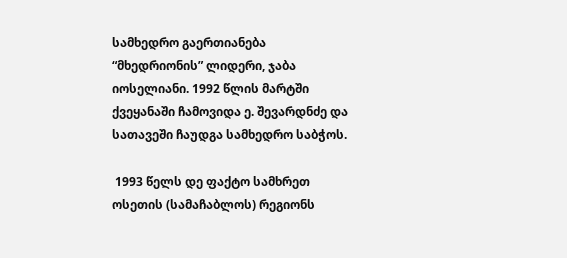სამხედრო გაერთიანება “მხედრიონის” ლიდერი, ჯაბა იოსელიანი. 1992 წლის მარტში ქვეყანაში ჩამოვიდა ე. შევარდნძე და სათავეში ჩაუდგა სამხედრო საბჭოს.

 1993 წელს დე ფაქტო სამხრეთ ოსეთის (სამაჩაბლოს) რეგიონს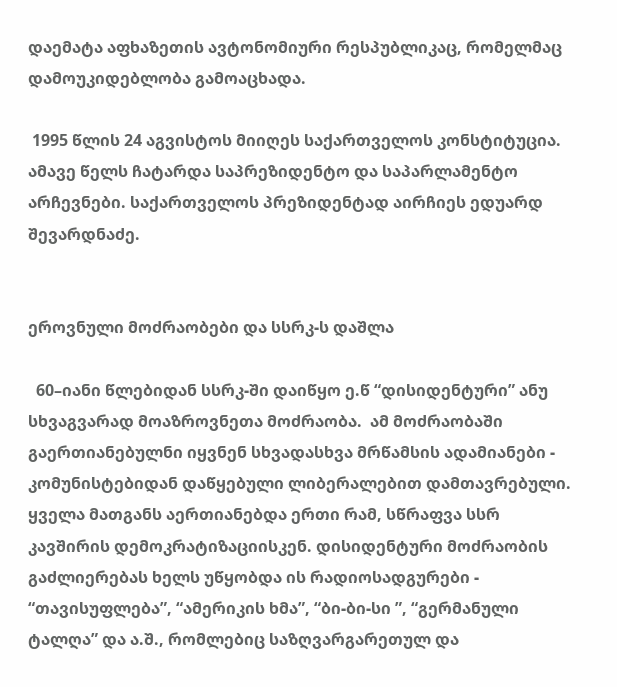დაემატა აფხაზეთის ავტონომიური რესპუბლიკაც, რომელმაც დამოუკიდებლობა გამოაცხადა.

 1995 წლის 24 აგვისტოს მიიღეს საქართველოს კონსტიტუცია. ამავე წელს ჩატარდა საპრეზიდენტო და საპარლამენტო არჩევნები. საქართველოს პრეზიდენტად აირჩიეს ედუარდ შევარდნაძე.


ეროვნული მოძრაობები და სსრკ-ს დაშლა

  60–იანი წლებიდან სსრკ-ში დაიწყო ე.წ “დისიდენტური” ანუ სხვაგვარად მოაზროვნეთა მოძრაობა.  ამ მოძრაობაში გაერთიანებულნი იყვნენ სხვადასხვა მრწამსის ადამიანები - კომუნისტებიდან დაწყებული ლიბერალებით დამთავრებული. ყველა მათგანს აერთიანებდა ერთი რამ, სწრაფვა სსრ კავშირის დემოკრატიზაციისკენ. დისიდენტური მოძრაობის გაძლიერებას ხელს უწყობდა ის რადიოსადგურები - “თავისუფლება”, “ამერიკის ხმა”, “ბი-ბი-სი ”, “გერმანული ტალღა” და ა.შ., რომლებიც საზღვარგარეთულ და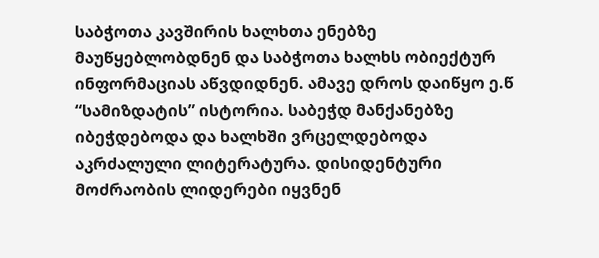საბჭოთა კავშირის ხალხთა ენებზე მაუწყებლობდნენ და საბჭოთა ხალხს ობიექტურ ინფორმაციას აწვდიდნენ. ამავე დროს დაიწყო ე.წ “სამიზდატის” ისტორია. საბეჭდ მანქანებზე იბეჭდებოდა და ხალხში ვრცელდებოდა აკრძალული ლიტერატურა. დისიდენტური მოძრაობის ლიდერები იყვნენ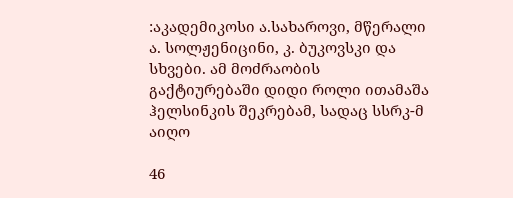:აკადემიკოსი ა.სახაროვი, მწერალი ა. სოლჟენიცინი, კ. ბუკოვსკი და სხვები. ამ მოძრაობის გაქტიურებაში დიდი როლი ითამაშა ჰელსინკის შეკრებამ, სადაც სსრკ-მ აიღო

46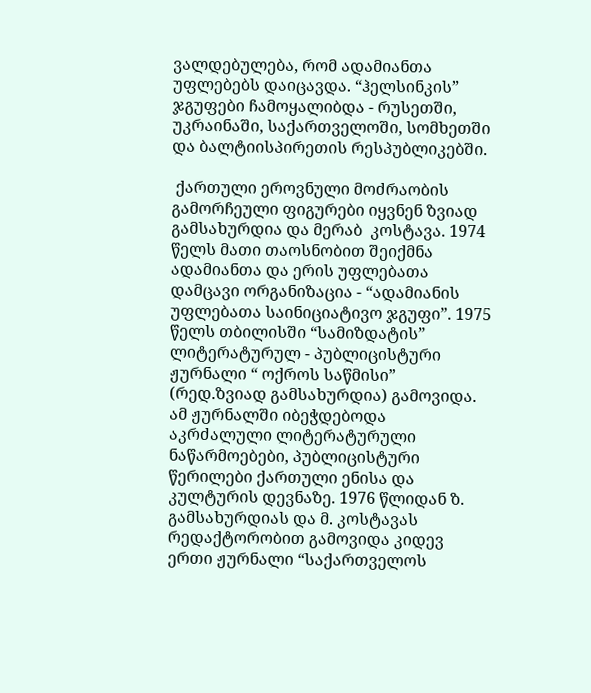ვალდებულება, რომ ადამიანთა უფლებებს დაიცავდა. “ჰელსინკის” ჯგუფები ჩამოყალიბდა - რუსეთში, უკრაინაში, საქართველოში, სომხეთში და ბალტიისპირეთის რესპუბლიკებში.

 ქართული ეროვნული მოძრაობის გამორჩეული ფიგურები იყვნენ ზვიად გამსახურდია და მერაბ  კოსტავა. 1974 წელს მათი თაოსნობით შეიქმნა ადამიანთა და ერის უფლებათა დამცავი ორგანიზაცია - “ადამიანის უფლებათა საინიციატივო ჯგუფი”. 1975 წელს თბილისში “სამიზდატის”  ლიტერატურულ - პუბლიცისტური ჟურნალი “ ოქროს საწმისი” (რედ.ზვიად გამსახურდია) გამოვიდა. ამ ჟურნალში იბეჭდებოდა აკრძალული ლიტერატურული ნაწარმოებები, პუბლიცისტური წერილები ქართული ენისა და კულტურის დევნაზე. 1976 წლიდან ზ. გამსახურდიას და მ. კოსტავას რედაქტორობით გამოვიდა კიდევ ერთი ჟურნალი “საქართველოს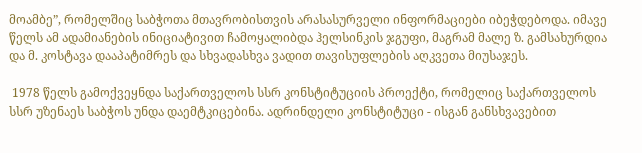მოამბე”, რომელშიც საბჭოთა მთავრობისთვის არასასურველი ინფორმაციები იბეჭდებოდა. იმავე წელს ამ ადამიანების ინიციატივით ჩამოყალიბდა ჰელსინკის ჯგუფი, მაგრამ მალე ზ. გამსახურდია და მ. კოსტავა დააპატიმრეს და სხვადასხვა ვადით თავისუფლების აღკვეთა მიუსაჯეს.

 1978 წელს გამოქვეყნდა საქართველოს სსრ კონსტიტუციის პროექტი, რომელიც საქართველოს სსრ უზენაეს საბჭოს უნდა დაემტკიცებინა. ადრინდელი კონსტიტუცი - ისგან განსხვავებით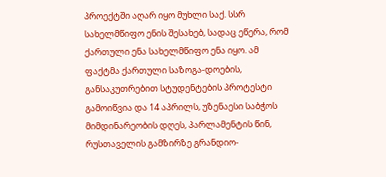პროექტში აღარ იყო მუხლი საქ. სსრ სახელმწიფო ენის შესახებ, სადაც ეწერა, რომ ქართული ენა სახელმწიფო ენა იყო. ამ ფაქტმა ქართული საზოგა-დოების, განსაკუთრებით სტუდენტების პროტესტი გამოიწვია და 14 აპრილს, უზენაესი საბჭოს მიმდინარეობის დღეს, პარლამენტის წინ, რუსთაველის გამზირზე გრანდიო-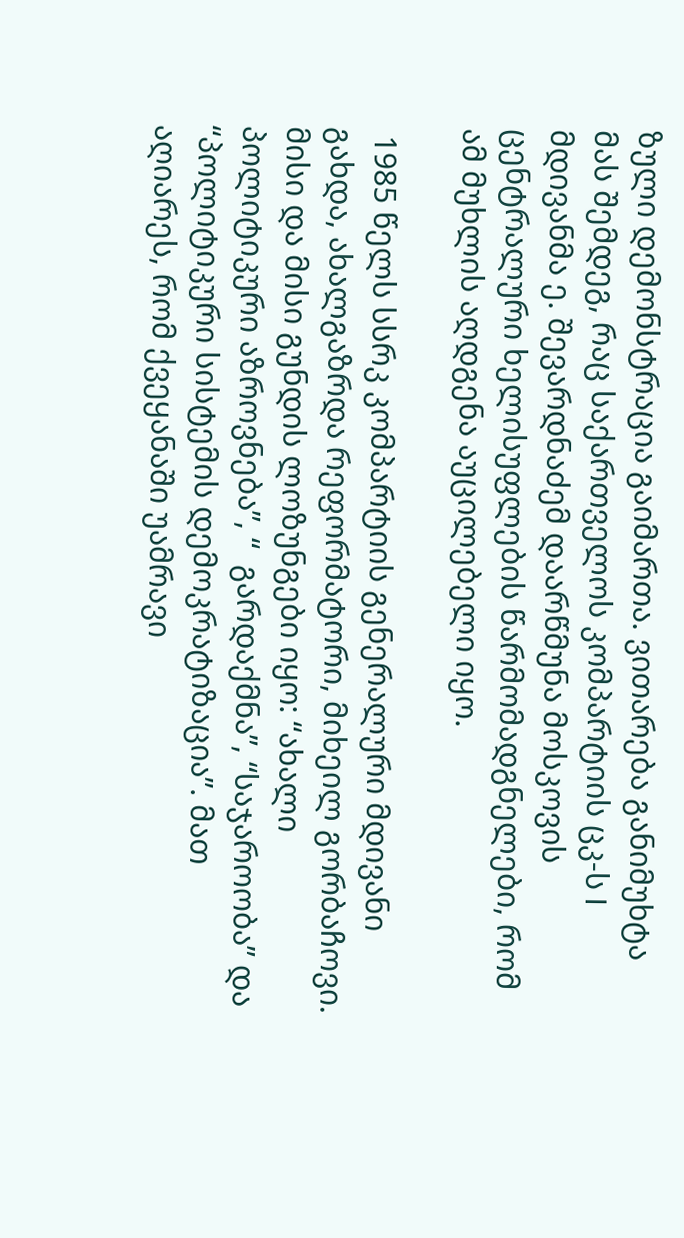ზული დემონსტრაცია გაიმართა. ვითარება განიმუხტა მას შემდეგ, რაც საქართველოს კომპარტიის ცკ-ს I მდივანმა ე. შევარდნაძემ დაარწმუნა მოსკოვის ცენტრალური ხელისუფლების წარმომადგნელები, რომ ამ მუხლის აღდგენა აუცილებელი იყო.

 1985 წელს სსრკ კომპარტიის გენერალური მდივანი გახდა, ახალგაზრდა რეფორმატორი, მიხეილ გორბაჩოვი. მისი და მისი გუნდის ლოზუნგები იყო: “ახალი პოლიტიკური აზროვნება”, “  გარდაქმნა”, “საჯაროობა” და “პოლიტიკური სისტემის დემოკრატიზაცია”. მათ აღიარეს, რომ ქვეყანაში უამრავი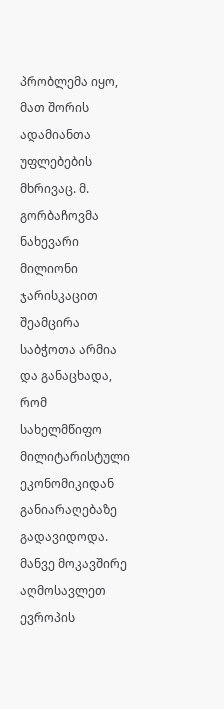პრობლემა იყო, მათ შორის ადამიანთა უფლებების მხრივაც. მ. გორბაჩოვმა ნახევარი მილიონი ჯარისკაცით შეამცირა საბჭოთა არმია და განაცხადა, რომ სახელმწიფო მილიტარისტული ეკონომიკიდან განიარაღებაზე გადავიდოდა. მანვე მოკავშირე აღმოსავლეთ ევროპის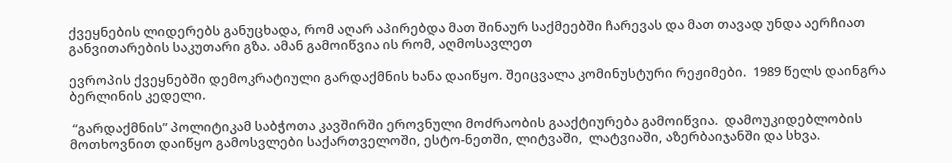ქვეყნების ლიდერებს განუცხადა, რომ აღარ აპირებდა მათ შინაურ საქმეებში ჩარევას და მათ თავად უნდა აერჩიათ განვითარების საკუთარი გზა. ამან გამოიწვია ის რომ, აღმოსავლეთ

ევროპის ქვეყნებში დემოკრატიული გარდაქმნის ხანა დაიწყო. შეიცვალა კომინუსტური რეჟიმები.  1989 წელს დაინგრა ბერლინის კედელი.

 “გარდაქმნის” პოლიტიკამ საბჭოთა კავშირში ეროვნული მოძრაობის გააქტიურება გამოიწვია.  დამოუკიდებლობის მოთხოვნით დაიწყო გამოსვლები საქართველოში, ესტო-ნეთში, ლიტვაში,  ლატვიაში, აზერბაიჯანში და სხვა.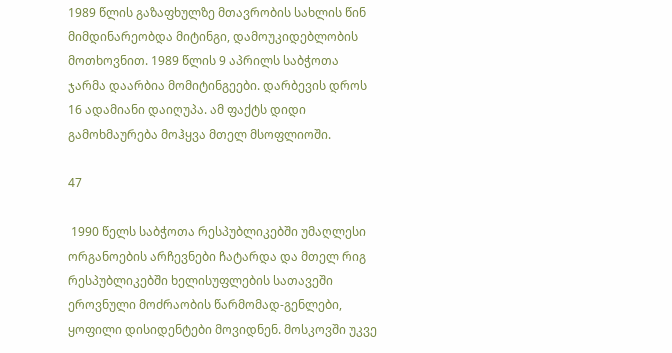1989 წლის გაზაფხულზე მთავრობის სახლის წინ მიმდინარეობდა მიტინგი, დამოუკიდებლობის მოთხოვნით. 1989 წლის 9 აპრილს საბჭოთა ჯარმა დაარბია მომიტინგეები. დარბევის დროს 16 ადამიანი დაიღუპა. ამ ფაქტს დიდი გამოხმაურება მოჰყვა მთელ მსოფლიოში.

47

 1990 წელს საბჭოთა რესპუბლიკებში უმაღლესი ორგანოების არჩევნები ჩატარდა და მთელ რიგ რესპუბლიკებში ხელისუფლების სათავეში ეროვნული მოძრაობის წარმომად-გენლები, ყოფილი დისიდენტები მოვიდნენ. მოსკოვში უკვე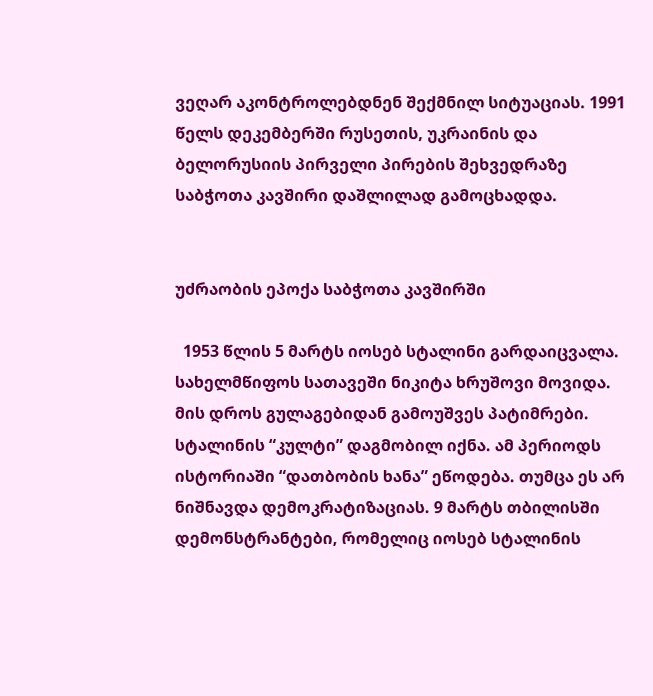ვეღარ აკონტროლებდნენ შექმნილ სიტუაციას. 1991 წელს დეკემბერში რუსეთის, უკრაინის და ბელორუსიის პირველი პირების შეხვედრაზე საბჭოთა კავშირი დაშლილად გამოცხადდა.


უძრაობის ეპოქა საბჭოთა კავშირში

  1953 წლის 5 მარტს იოსებ სტალინი გარდაიცვალა. სახელმწიფოს სათავეში ნიკიტა ხრუშოვი მოვიდა. მის დროს გულაგებიდან გამოუშვეს პატიმრები. სტალინის “კულტი” დაგმობილ იქნა. ამ პერიოდს ისტორიაში “დათბობის ხანა” ეწოდება. თუმცა ეს არ ნიშნავდა დემოკრატიზაციას. 9 მარტს თბილისში დემონსტრანტები, რომელიც იოსებ სტალინის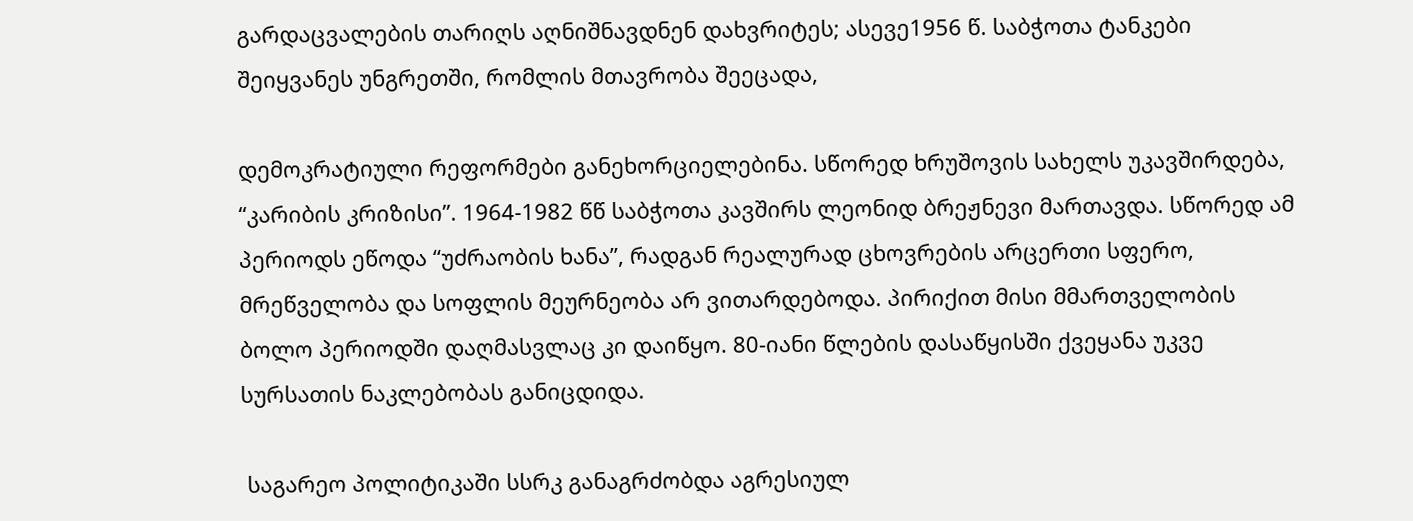გარდაცვალების თარიღს აღნიშნავდნენ დახვრიტეს; ასევე1956 წ. საბჭოთა ტანკები შეიყვანეს უნგრეთში, რომლის მთავრობა შეეცადა,

დემოკრატიული რეფორმები განეხორციელებინა. სწორედ ხრუშოვის სახელს უკავშირდება, “კარიბის კრიზისი”. 1964-1982 წწ საბჭოთა კავშირს ლეონიდ ბრეჟნევი მართავდა. სწორედ ამ პერიოდს ეწოდა “უძრაობის ხანა”, რადგან რეალურად ცხოვრების არცერთი სფერო, მრეწველობა და სოფლის მეურნეობა არ ვითარდებოდა. პირიქით მისი მმართველობის ბოლო პერიოდში დაღმასვლაც კი დაიწყო. 80-იანი წლების დასაწყისში ქვეყანა უკვე სურსათის ნაკლებობას განიცდიდა.

 საგარეო პოლიტიკაში სსრკ განაგრძობდა აგრესიულ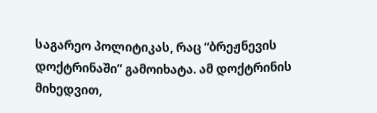საგარეო პოლიტიკას, რაც “ბრეჟნევის  დოქტრინაში” გამოიხატა. ამ დოქტრინის მიხედვით,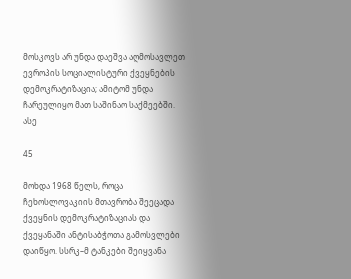მოსკოვს არ უნდა დაეშვა აღმოსავლეთ ევროპის სოციალისტური ქვეყნების დემოკრატიზაცია; ამიტომ უნდა ჩარეულიყო მათ საშინაო საქმეებში. ასე

45

მოხდა 1968 წელს, როცა ჩეხოსლოვაკიის მთავრობა შეეცადა ქვეყნის დემოკრატიზაციას და ქვეყანაში ანტისაბჭოთა გამოსვლები დაიწყო. სსრკ–მ ტანკები შეიყვანა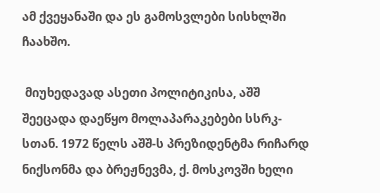ამ ქვეყანაში და ეს გამოსვლები სისხლში ჩაახშო.

 მიუხედავად ასეთი პოლიტიკისა, აშშ შეეცადა დაეწყო მოლაპარაკებები სსრკ-სთან. 1972 წელს აშშ-ს პრეზიდენტმა რიჩარდ ნიქსონმა და ბრეჟნევმა, ქ. მოსკოვში ხელი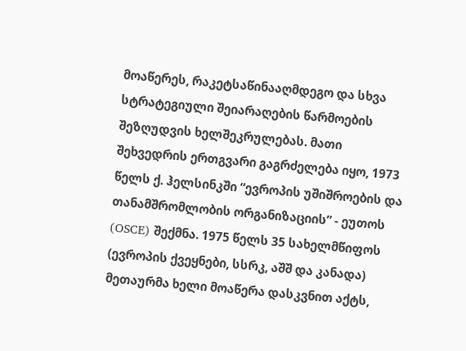მოაწერეს, რაკეტსაწინააღმდეგო და სხვა სტრატეგიული შეიარაღების წარმოების შეზღუდვის ხელშეკრულებას. მათი შეხვედრის ერთგვარი გაგრძელება იყო, 1973 წელს ქ. ჰელსინკში “ევროპის უშიშროების და თანამშრომლობის ორგანიზაციის” - ეუთოს (OSCE) შექმნა. 1975 წელს 35 სახელმწიფოს (ევროპის ქვეყნები, სსრკ, აშშ და კანადა) მეთაურმა ხელი მოაწერა დასკვნით აქტს,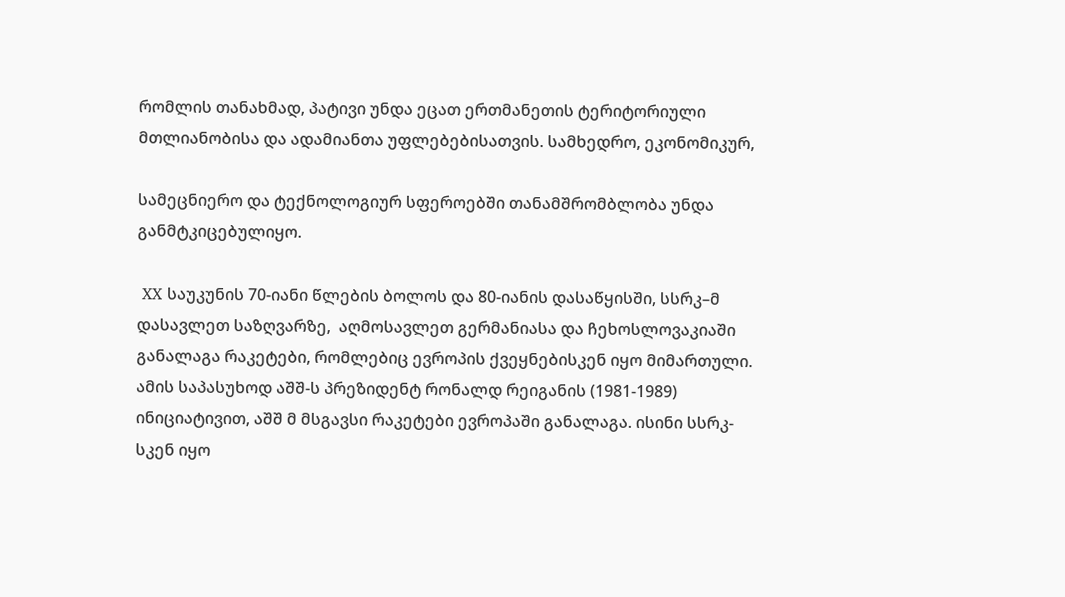რომლის თანახმად, პატივი უნდა ეცათ ერთმანეთის ტერიტორიული მთლიანობისა და ადამიანთა უფლებებისათვის. სამხედრო, ეკონომიკურ,

სამეცნიერო და ტექნოლოგიურ სფეროებში თანამშრომბლობა უნდა განმტკიცებულიყო.

 XX საუკუნის 70-იანი წლების ბოლოს და 80-იანის დასაწყისში, სსრკ–მ დასავლეთ საზღვარზე,  აღმოსავლეთ გერმანიასა და ჩეხოსლოვაკიაში განალაგა რაკეტები, რომლებიც ევროპის ქვეყნებისკენ იყო მიმართული. ამის საპასუხოდ აშშ-ს პრეზიდენტ რონალდ რეიგანის (1981-1989) ინიციატივით, აშშ მ მსგავსი რაკეტები ევროპაში განალაგა. ისინი სსრკ-სკენ იყო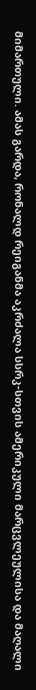მიმართული. ამას გარდა, რონალდ რეიგანმა აკრძალა სსრკ-სთვის ამერიკული მარცვლეულისა და მაღალი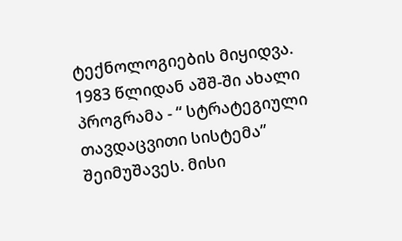ტექნოლოგიების მიყიდვა.  1983 წლიდან აშშ-ში ახალი პროგრამა - “ სტრატეგიული თავდაცვითი სისტემა” შეიმუშავეს. მისი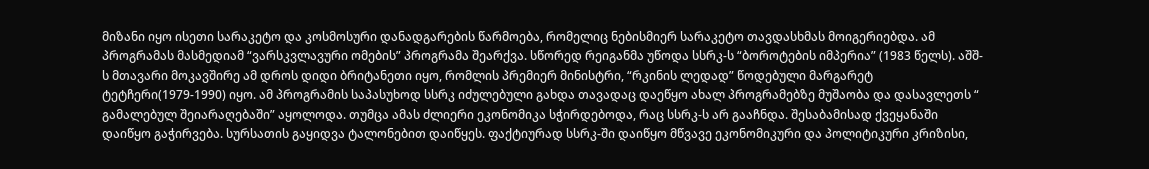მიზანი იყო ისეთი სარაკეტო და კოსმოსური დანადგარების წარმოება, რომელიც ნებისმიერ სარაკეტო თავდასხმას მოიგერიებდა. ამ პროგრამას მასმედიამ “ვარსკვლავური ომების” პროგრამა შეარქვა. სწორედ რეიგანმა უწოდა სსრკ-ს “ბოროტების იმპერია” (1983 წელს). აშშ-ს მთავარი მოკავშირე ამ დროს დიდი ბრიტანეთი იყო, რომლის პრემიერ მინისტრი, “რკინის ლედად” წოდებული მარგარეტ ტეტჩერი(1979-1990) იყო. ამ პროგრამის საპასუხოდ სსრკ იძულებული გახდა თავადაც დაეწყო ახალ პროგრამებზე მუშაობა და დასავლეთს “ გამალებულ შეიარაღებაში” აყოლოდა. თუმცა ამას ძლიერი ეკონომიკა სჭირდებოდა, რაც სსრკ-ს არ გააჩნდა. შესაბამისად ქვეყანაში დაიწყო გაჭირვება. სურსათის გაყიდვა ტალონებით დაიწყეს. ფაქტიურად სსრკ-ში დაიწყო მწვავე ეკონომიკური და პოლიტიკური კრიზისი,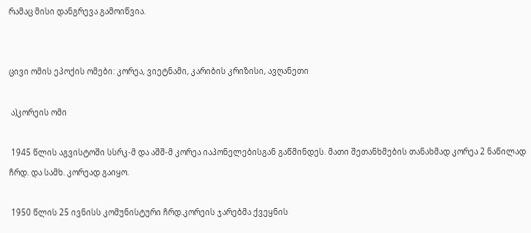რამაც მისი დანგრევა გამოიწვია.


ცივი ომის ეპოქის ომები: კორეა, ვიეტნამი, კარიბის კრიზისი, ავღანეთი

 ა)კორეის ომი

 1945 წლის აგვისტოში სსრკ-მ და აშშ-მ კორეა იაპონელებისგან გაწმინდეს. მათი შეთანხმების თანახმად კორეა 2 ნაწილად ჩრდ. და სამხ. კორეად გაიყო.

 1950 წლის 25 ივნისს კომუნისტური ჩრდ.კორეის ჯარებმა ქვეყნის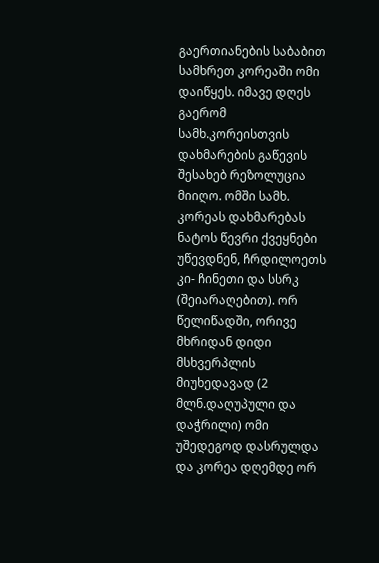გაერთიანების საბაბით სამხრეთ კორეაში ომი დაიწყეს. იმავე დღეს გაერომ სამხ.კორეისთვის დახმარების გაწევის შესახებ რეზოლუცია მიიღო. ომში სამხ. კორეას დახმარებას ნატოს წევრი ქვეყნები უწევდნენ, ჩრდილოეთს კი- ჩინეთი და სსრკ (შეიარაღებით). ორ წელიწადში, ორივე მხრიდან დიდი მსხვერპლის მიუხედავად (2 მლნ.დაღუპული და დაჭრილი) ომი უშედეგოდ დასრულდა და კორეა დღემდე ორ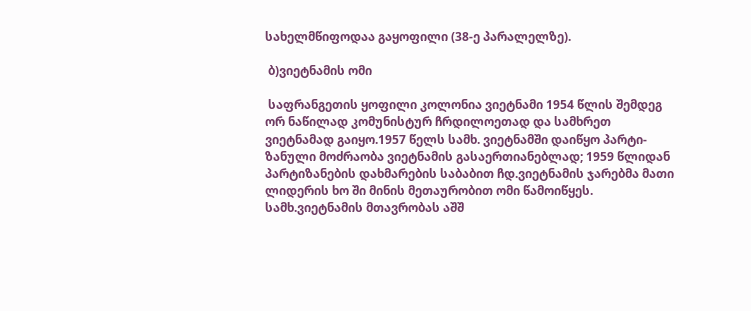სახელმწიფოდაა გაყოფილი (38-ე პარალელზე).

 ბ)ვიეტნამის ომი

 საფრანგეთის ყოფილი კოლონია ვიეტნამი 1954 წლის შემდეგ ორ ნაწილად კომუნისტურ ჩრდილოეთად და სამხრეთ ვიეტნამად გაიყო.1957 წელს სამხ. ვიეტნამში დაიწყო პარტი-ზანული მოძრაობა ვიეტნამის გასაერთიანებლად; 1959 წლიდან პარტიზანების დახმარების საბაბით ჩდ.ვიეტნამის ჯარებმა მათი ლიდერის ხო ში მინის მეთაურობით ომი წამოიწყეს. სამხ.ვიეტნამის მთავრობას აშშ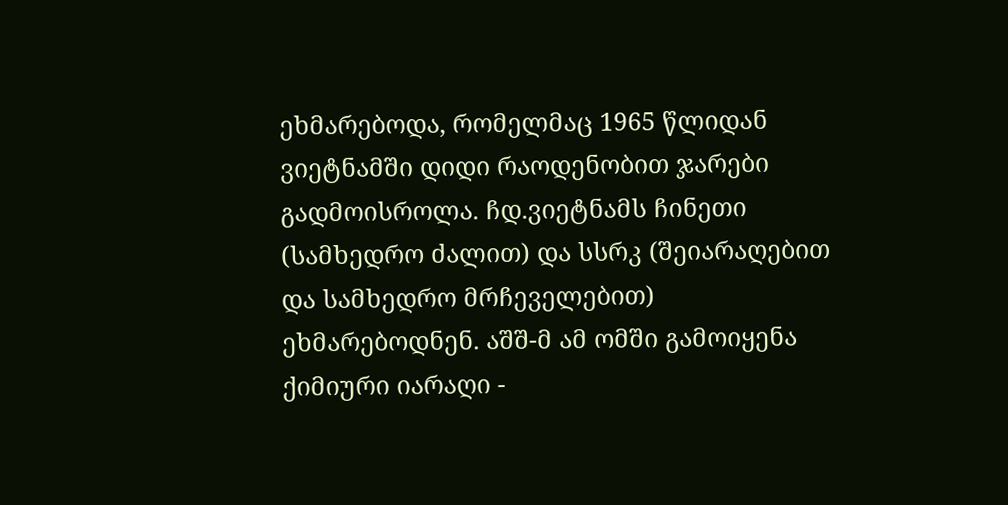ეხმარებოდა, რომელმაც 1965 წლიდან ვიეტნამში დიდი რაოდენობით ჯარები გადმოისროლა. ჩდ.ვიეტნამს ჩინეთი (სამხედრო ძალით) და სსრკ (შეიარაღებით და სამხედრო მრჩეველებით) ეხმარებოდნენ. აშშ-მ ამ ომში გამოიყენა ქიმიური იარაღი -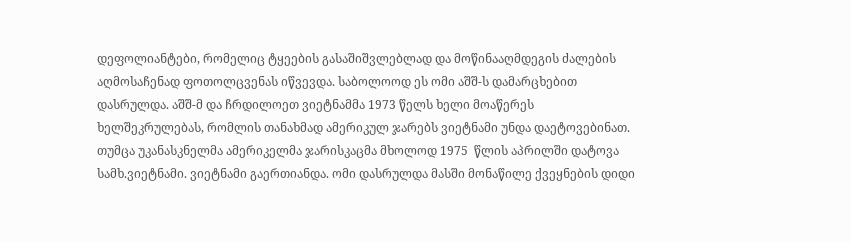დეფოლიანტები, რომელიც ტყეების გასაშიშვლებლად და მოწინააღმდეგის ძალების აღმოსაჩენად ფოთოლცვენას იწვევდა. საბოლოოდ ეს ომი აშშ-ს დამარცხებით დასრულდა. აშშ-მ და ჩრდილოეთ ვიეტნამმა 1973 წელს ხელი მოაწერეს ხელშეკრულებას, რომლის თანახმად ამერიკულ ჯარებს ვიეტნამი უნდა დაეტოვებინათ. თუმცა უკანასკნელმა ამერიკელმა ჯარისკაცმა მხოლოდ 1975  წლის აპრილში დატოვა სამხ.ვიეტნამი. ვიეტნამი გაერთიანდა. ომი დასრულდა მასში მონაწილე ქვეყნების დიდი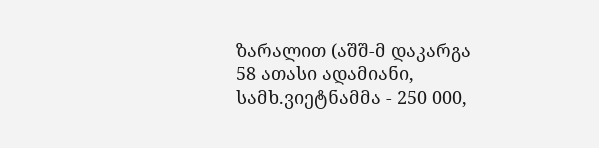ზარალით (აშშ-მ დაკარგა 58 ათასი ადამიანი, სამხ.ვიეტნამმა - 250 000,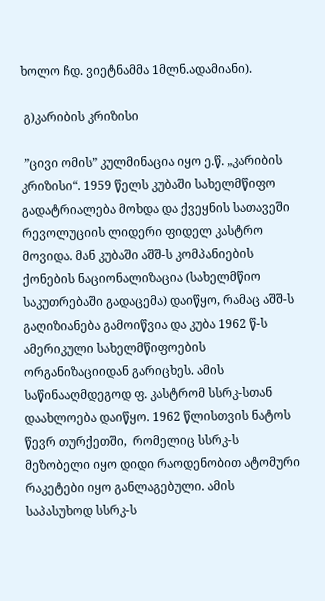ხოლო ჩდ. ვიეტნამმა 1მლნ.ადამიანი).

 გ)კარიბის კრიზისი

 ”ცივი ომის” კულმინაცია იყო ე.წ. „კარიბის კრიზისი“. 1959 წელს კუბაში სახელმწიფო გადატრიალება მოხდა და ქვეყნის სათავეში რევოლუციის ლიდერი ფიდელ კასტრო მოვიდა. მან კუბაში აშშ-ს კომპანიების ქონების ნაციონალიზაცია (სახელმწიო საკუთრებაში გადაცემა) დაიწყო, რამაც აშშ-ს გაღიზიანება გამოიწვია და კუბა 1962 წ-ს ამერიკული სახელმწიფოების ორგანიზაციიდან გარიცხეს. ამის საწინააღმდეგოდ ფ. კასტრომ სსრკ-სთან დაახლოება დაიწყო. 1962 წლისთვის ნატოს წევრ თურქეთში,  რომელიც სსრკ-ს მეზობელი იყო დიდი რაოდენობით ატომური რაკეტები იყო განლაგებული. ამის საპასუხოდ სსრკ-ს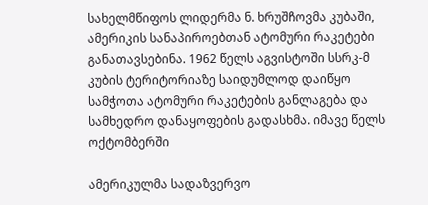სახელმწიფოს ლიდერმა ნ. ხრუშჩოვმა კუბაში, ამერიკის სანაპიროებთან ატომური რაკეტები განათავსებინა. 1962 წელს აგვისტოში სსრკ-მ კუბის ტერიტორიაზე საიდუმლოდ დაიწყო სამჭოთა ატომური რაკეტების განლაგება და სამხედრო დანაყოფების გადასხმა. იმავე წელს ოქტომბერში

ამერიკულმა სადაზვერვო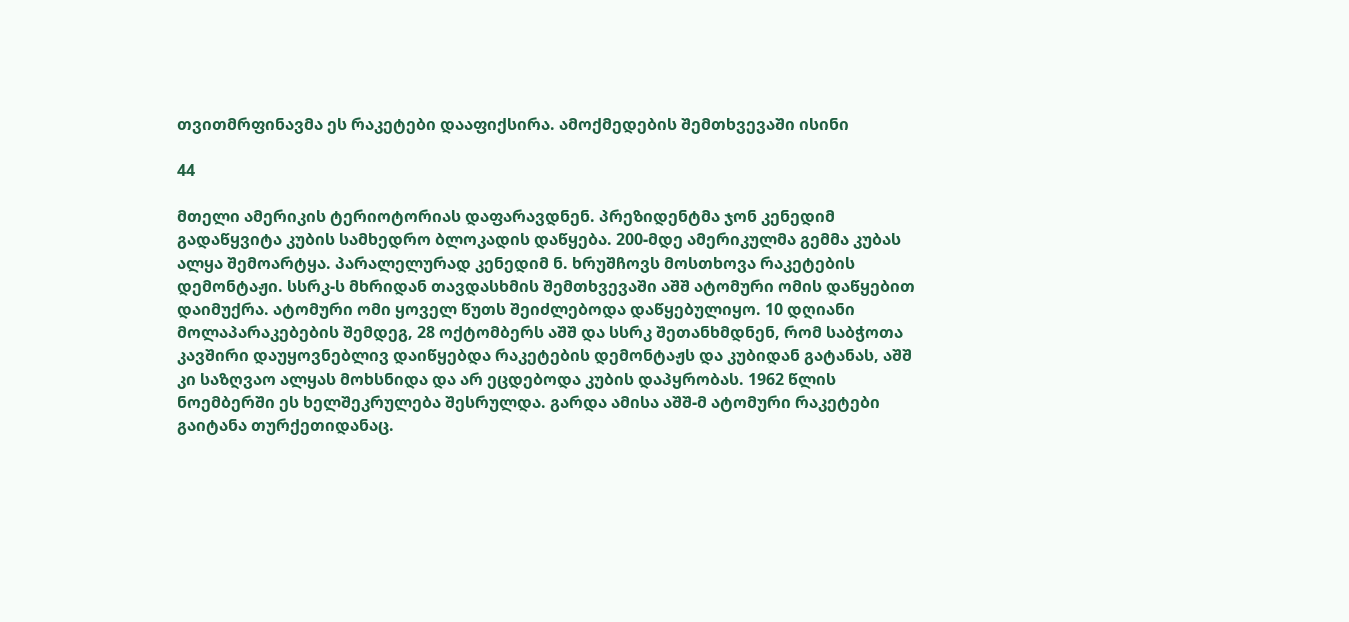თვითმრფინავმა ეს რაკეტები დააფიქსირა. ამოქმედების შემთხვევაში ისინი

44

მთელი ამერიკის ტერიოტორიას დაფარავდნენ. პრეზიდენტმა ჯონ კენედიმ გადაწყვიტა კუბის სამხედრო ბლოკადის დაწყება. 200-მდე ამერიკულმა გემმა კუბას ალყა შემოარტყა. პარალელურად კენედიმ ნ. ხრუშჩოვს მოსთხოვა რაკეტების დემონტაჟი. სსრკ-ს მხრიდან თავდასხმის შემთხვევაში აშშ ატომური ომის დაწყებით დაიმუქრა. ატომური ომი ყოველ წუთს შეიძლებოდა დაწყებულიყო. 10 დღიანი მოლაპარაკებების შემდეგ, 28 ოქტომბერს აშშ და სსრკ შეთანხმდნენ, რომ საბჭოთა კავშირი დაუყოვნებლივ დაიწყებდა რაკეტების დემონტაჟს და კუბიდან გატანას, აშშ კი საზღვაო ალყას მოხსნიდა და არ ეცდებოდა კუბის დაპყრობას. 1962 წლის ნოემბერში ეს ხელშეკრულება შესრულდა. გარდა ამისა აშშ-მ ატომური რაკეტები გაიტანა თურქეთიდანაც.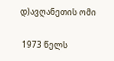დ)ავღანეთის ომი

 1973 წელს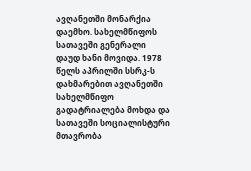ავღანეთში მონარქია დაემხო. სახელმწიფოს სათავეში გენერალი დაუდ ხანი მოვიდა. 1978  წელს აპრილში სსრკ-ს დახმარებით ავღანეთში სახელმწიფო გადატრიალება მოხდა და სათავეში სოციალისტური მთავრობა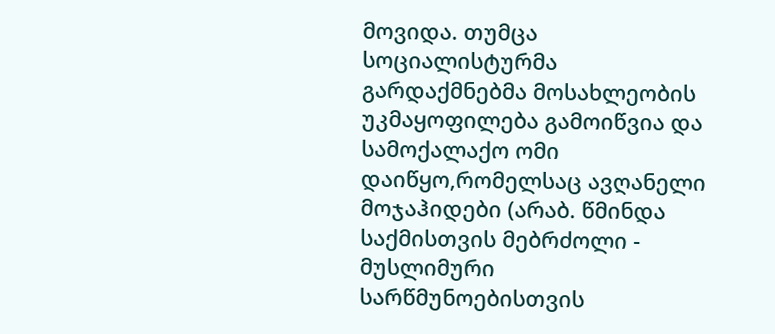მოვიდა. თუმცა სოციალისტურმა გარდაქმნებმა მოსახლეობის უკმაყოფილება გამოიწვია და სამოქალაქო ომი დაიწყო,რომელსაც ავღანელი მოჯაჰიდები (არაბ. წმინდა საქმისთვის მებრძოლი - მუსლიმური სარწმუნოებისთვის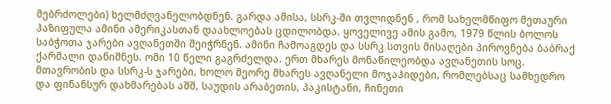მებრძოლები) ხელმძღვანელობდნენ. გარდა ამისა, სსრკ-ში თვლიდნენ , რომ სახელმწიფო მეთაური ჰაზიფულა ამინი ამერიკასთან დაახლოებას ცდილობდა. ყოველივე ამის გამო, 1979 წლის ბოლოს საბჭოთა ჯარები ავღანეთში შეიჭრნენ. ამინი ჩამოაგდეს და სსრკ სთვის მისაღები პიროვნება ბაბრაქ ქარმალი დანიშნეს. ომი 10 წელი გაგრძელდა. ერთ მხარეს მონაწილეობდა ავღანეთის სოც. მთავრობის და სსრკ-ს ჯარები, ხოლო მეორე მხარეს ავღანელი მოჯაჰიდები, რომლებსაც სამხედრო და ფინანსურ დახმარებას აშშ, საუდის არაბეთის, პაკისტანი, ჩინეთი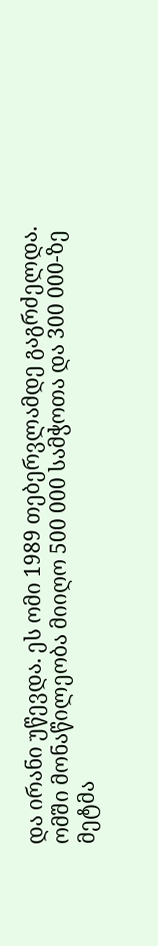და ირანი უწევდა. ეს ომი 1989 თებერვლამდე გაგრძელდა. ომში მონაწილეობა მიიღო 500 000 სამჭოთა და 300 000-ზე მეტმა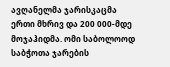ავღანელმა ჯარისკაცმა ერთი მხრივ და 200 000-მდე მოჯაჰიდმა. ომი საბოლოოდ საბჭოთა ჯარების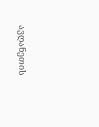ავღანეთის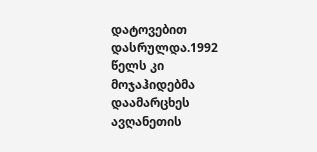დატოვებით დასრულდა.1992 წელს კი მოჯაჰიდებმა დაამარცხეს ავღანეთის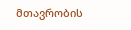მთავრობის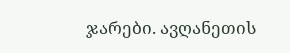ჯარები. ავღანეთის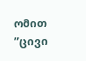ომით ”ცივი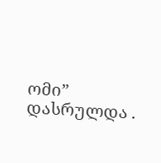ომი” დასრულდა .